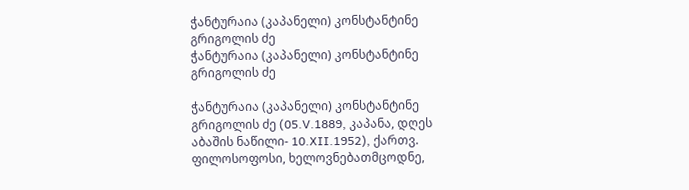ჭანტურაია (კაპანელი) კონსტანტინე გრიგოლის ძე
ჭანტურაია (კაპანელი) კონსტანტინე გრიგოლის ძე

ჭანტურაია (კაპანელი) კონსტანტინე გრიგოლის ძე (05.V.1889, კაპანა, დღეს აბაშის ნაწილი- 10.XII.1952), ქართვ. ფილოსოფოსი, ხელოვნებათმცოდნე,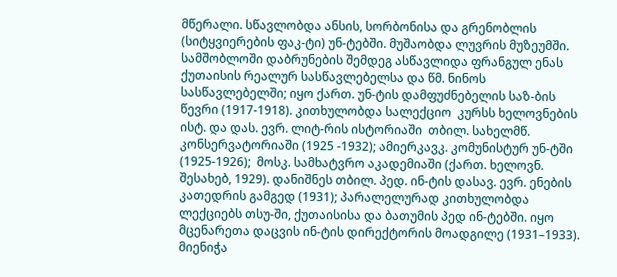მწერალი. სწავლობდა ანსის, სორბონისა და გრენობლის (სიტყვიერების ფაკ-ტი) უნ-ტებში. მუშაობდა ლუვრის მუზეუმში. სამშობლოში დაბრუნების შემდეგ ასწავლიდა ფრანგულ ენას ქუთაისის რეალურ სასწავლებელსა და წმ. ნინოს სასწავლებელში; იყო ქართ. უნ-ტის დამფუძნებელის საზ-ბის წევრი (1917-1918). კითხულობდა სალექციო  კურსს ხელოვნების ისტ. და დას. ევრ. ლიტ-რის ისტორიაში  თბილ. სახელმწ. კონსერვატორიაში (1925 -1932); ამიერკავკ. კომუნისტურ უნ-ტში (1925-1926);  მოსკ. სამხატვრო აკადემიაში (ქართ. ხელოვნ. შესახებ, 1929). დანიშნეს თბილ. პედ. ინ-ტის დასავ. ევრ. ენების  კათედრის გამგედ (1931); პარალელურად კითხულობდა ლექციებს თსუ-ში, ქუთაისისა და ბათუმის პედ ინ-ტებში. იყო მცენარეთა დაცვის ინ-ტის დირექტორის მოადგილე (1931–1933). მიენიჭა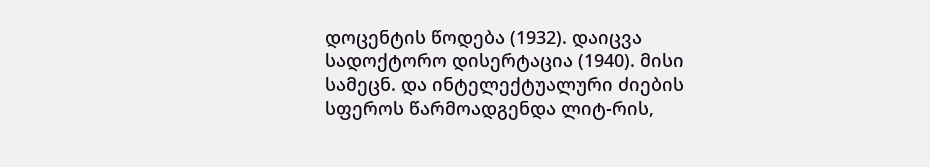დოცენტის წოდება (1932). დაიცვა სადოქტორო დისერტაცია (1940). მისი სამეცნ. და ინტელექტუალური ძიების სფეროს წარმოადგენდა ლიტ-რის,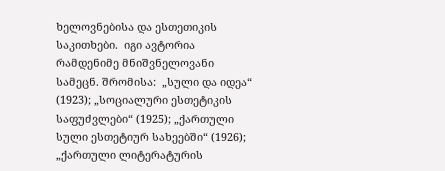ხელოვნებისა და ესთეთიკის საკითხები.  იგი ავტორია რამდენიმე მნიშვნელოვანი სამეცნ. შრომისა:  „სული და იდეა“ (1923); „სოციალური ესთეტიკის საფუძვლები“ (1925); „ქართული სული ესთეტიურ სახეებში“ (1926); „ქართული ლიტერატურის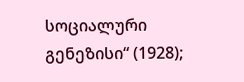სოციალური გენეზისი“ (1928);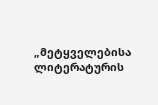„მეტყველებისა ლიტერატურის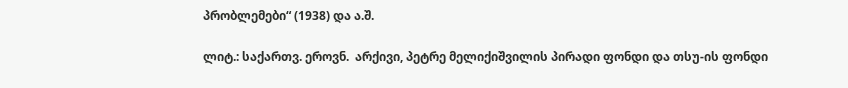პრობლემები“ (1938) და ა.შ.

ლიტ.: საქართვ. ეროვნ.  არქივი, პეტრე მელიქიშვილის პირადი ფონდი და თსუ-ის ფონდი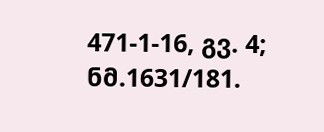471-1-16, გვ. 4; ნმ.1631/181.